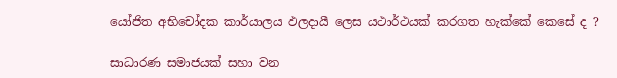යෝජිත අභිචෝදක කාර්යාලය ඵලදායී ලෙස යථාර්ථයක් කරගත හැක්කේ කෙසේ ද ?

සාධාරණ සමාජයක් සහා වන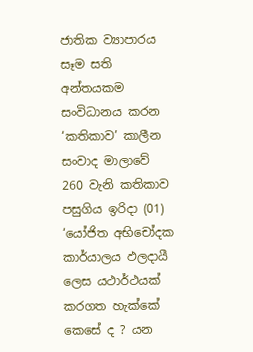ජාතික ව්‍යාපාරය සෑම සති අන්තයකම සංවිධානය කරන ‘කතිකාව’ කාලීන සංවාද මාලාවේ 260 වැනි කතිකාව පසුගිය ඉරිදා (01) ‘යෝජිත අභිචෝදක කාර්යාලය ඵලදායී ලෙස යථාර්ථයක් කරගත හැක්කේ කෙසේ ද ? යන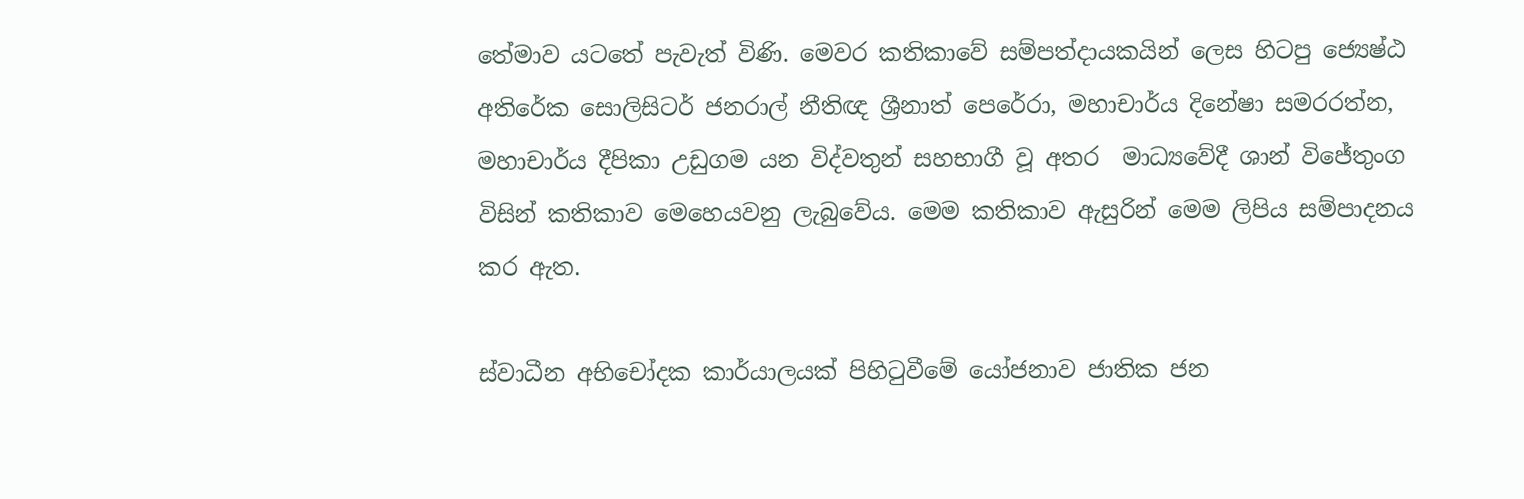තේමාව යටතේ පැවැත් විණි. මෙවර කතිකාවේ සම්පත්දායකයින් ලෙස හිටපු ජ්‍යෙෂ්ඨ අතිරේක සොලිසිටර් ජනරාල් නීතිඥ ශ්‍රීනාත් පෙරේරා, මහාචාර්ය දිනේෂා සමරරත්න, මහාචාර්ය දීපිකා උඩුගම යන විද්වතුන් සහභාගී වූ අතර  මාධ්‍යවේදී ශාන් විජේතුංග විසින් කතිකාව මෙහෙයවනු ලැබුවේය. මෙම කතිකාව ඇසුරින් මෙම ලිපිය සම්පාදනය කර ඇත.

ස්වාධීන අභිචෝදක කාර්යාලයක් පිහිටුවීමේ යෝජනාව ජාතික ජන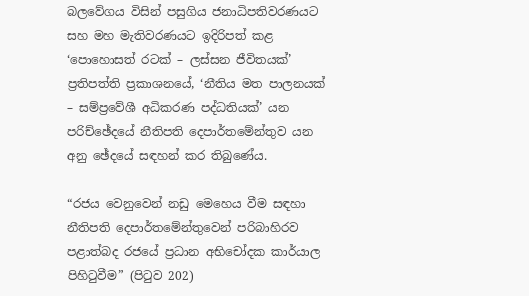බලවේගය විසින් පසුගිය ජනාධිපතිවරණයට සහ මහ මැතිවරණයට ඉදිරිපත් කළ ‘පොහොසත් රටක් – ලස්සන ජීවිතයක්’ ප්‍රතිපත්ති ප්‍රකාශනයේ, ‘නීතිය මත පාලනයක් – සම්ප්‍රවේශී අධිකරණ පද්ධතියක්’ යන පරිච්ඡේදයේ නීතිපති දෙපාර්තමේන්තුව යන අනු ඡේදයේ සඳහන් කර තිබුණේය.

“රජය වෙනුවෙන් නඩු මෙහෙය වීම සඳහා නීතිපති දෙපාර්තමේන්තුවෙන් පරිබාහිරව පළාත්බද රජයේ ප්‍රධාන අභිචෝදක කාර්යාල පිහිටුවීම” (පිටුව 202)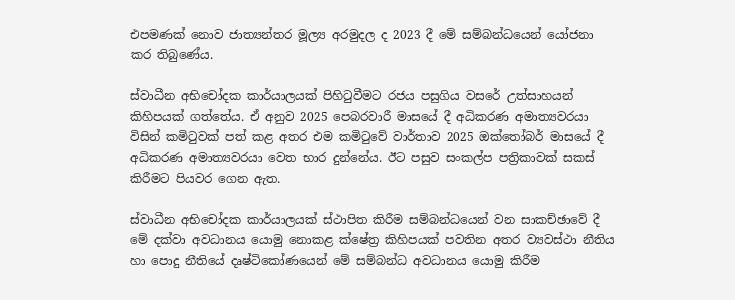එපමණක් නොව ජාත්‍යන්තර මූල්‍ය අරමුදල ද 2023 දී මේ සම්බන්ධයෙන් යෝජනා කර තිබුණේය.

ස්වාධීන අභිචෝදක කාර්යාලයක් පිහිටුවීමට රජය පසුගිය වසරේ උත්සාහයන් කිහිපයක් ගත්තේය. ඒ අනුව 2025 පෙබරවාරී මාසයේ දී අධිකරණ අමාත්‍යවරයා විසින් කමිටුවක් පත් කළ අතර එම කමිටුවේ වාර්තාව 2025 ඔක්තෝබර් මාසයේ දී අධිකරණ අමාත්‍යවරයා වෙත භාර දුන්නේය. ඊට පසුව සංකල්ප පත්‍රිකාවක් සකස් කිරීමට පියවර ගෙන ඇත.

ස්වාධීන අභිචෝදක කාර්යාලයක් ස්ථාපිත කිරීම සම්බන්ධයෙන් වන සාකච්ඡාවේ දී මේ දක්වා අවධානය යොමු නොකළ ක්ෂේත්‍ර කිහිපයක් පවතින අතර ව්‍යවස්ථා නීතිය හා පොදු නීතියේ දෘෂ්ටිකෝණයෙන් මේ සම්බන්ධ අවධානය යොමු කිරීම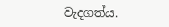වැදගත්ය.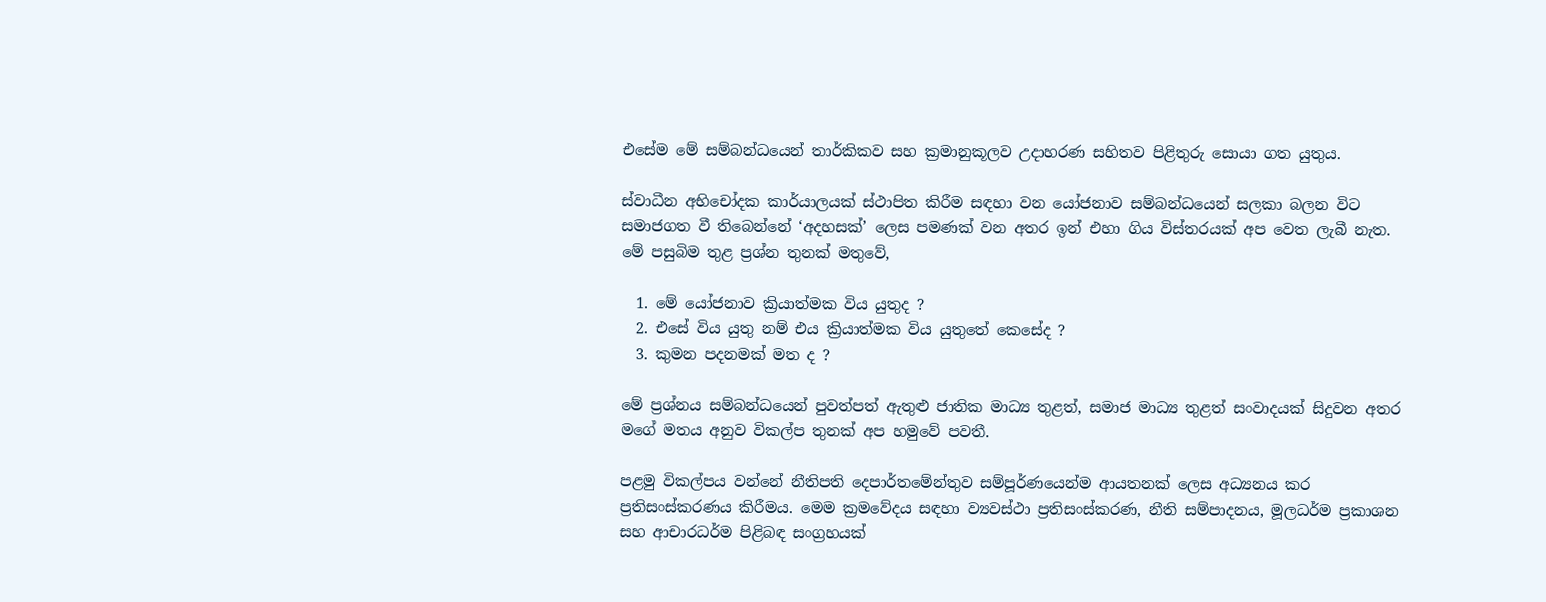එසේම මේ සම්බන්ධයෙන් තාර්කිකව සහ ක්‍රමානුකූලව උදාහරණ සහිතව පිළිතුරු සොයා ගත යුතුය.

ස්වාධීන අභිචෝදක කාර්යාලයක් ස්ථාපිත කිරීම සඳහා වන යෝජනාව සම්බන්ධයෙන් සලකා බලන විට සමාජගත වී තිබෙන්නේ ‘අදහසක්’ ලෙස පමණක් වන අතර ඉන් එහා ගිය විස්තරයක් අප වෙත ලැබී නැත. මේ පසුබිම තුළ ප්‍රශ්න තුනක් මතුවේ,

  1. මේ යෝජනාව ක්‍රියාත්මක විය යුතුද ?
  2. එසේ විය යුතු නම් එය ක්‍රියාත්මක විය යුතුතේ කෙසේද ?
  3. කුමන පදනමක් මත ද ?

මේ ප්‍රශ්නය සම්බන්ධයෙන් පුවත්පත් ඇතුළු ජාතික මාධ්‍ය තුළත්, සමාජ මාධ්‍ය තුළත් සංවාදයක් සිදුවන අතර මගේ මතය අනුව විකල්ප තුනක් අප හමුවේ පවතී.

පළමු විකල්පය වන්නේ නීතිපති දෙපාර්තමේන්තුව සම්පූර්ණයෙන්ම ආයතනක් ලෙස අධ්‍යනය කර ප්‍රතිසංස්කරණය කිරීමය. මෙම ක්‍රමවේදය සඳහා ව්‍යවස්ථා ප්‍රතිසංස්කරණ, නීති සම්පාදනය, මූලධර්ම ප්‍රකාශන සහ ආචාරධර්ම පිළිබඳ සංග්‍රහයක්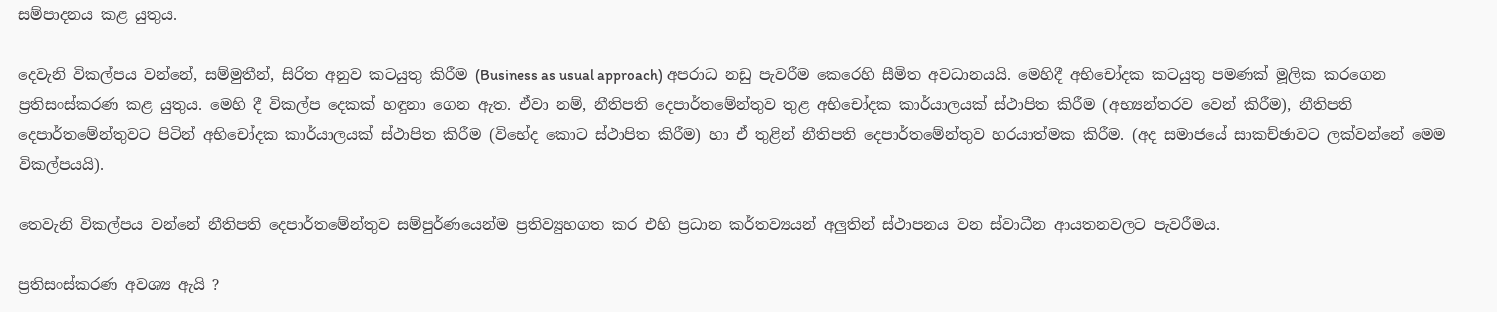සම්පාදනය කළ යුතුය.

දෙවැනි විකල්පය වන්නේ, සම්මුතීන්, සිරිත අනුව කටයුතු කිරීම (Business as usual approach) අපරාධ නඩු පැවරීම කෙරෙහි සීමිත අවධානයයි. මෙහිදී අභිචෝදක කටයුතු පමණක් මූලික කරගෙන ප්‍රතිසංස්කරණ කළ යුතුය. මෙහි දී විකල්ප දෙකක් හඳුනා ගෙන ඇත. ඒවා නම්, නීතිපති දෙපාර්තමේන්තුව තුළ අභිචෝදක කාර්යාලයක් ස්ථාපිත කිරීම (අභ්‍යන්තරව වෙන් කිරීම), නීතිපති දෙපාර්තමේන්තුවට පිටින් අභිචෝදක කාර්යාලයක් ස්ථාපිත කිරීම (විභේද කොට ස්ථාපිත කිරීම) හා ඒ තුළින් නීතිපති දෙපාර්තමේන්තුව හරයාත්මක කිරීම. (අද සමාජයේ සාකච්ඡාවට ලක්වන්නේ මෙම විකල්පයයි).

තෙවැනි විකල්පය වන්නේ නීතිපති දෙපාර්තමේන්තුව සම්පුර්ණයෙන්ම ප්‍රතිව්‍යුහගත කර එහි ප්‍රධාන කර්තව්‍යයන් අලුතින් ස්ථාපනය වන ස්වාධීන ආයතනවලට පැවරීමය.

ප්‍රතිසංස්කරණ අවශ්‍ය ඇයි ?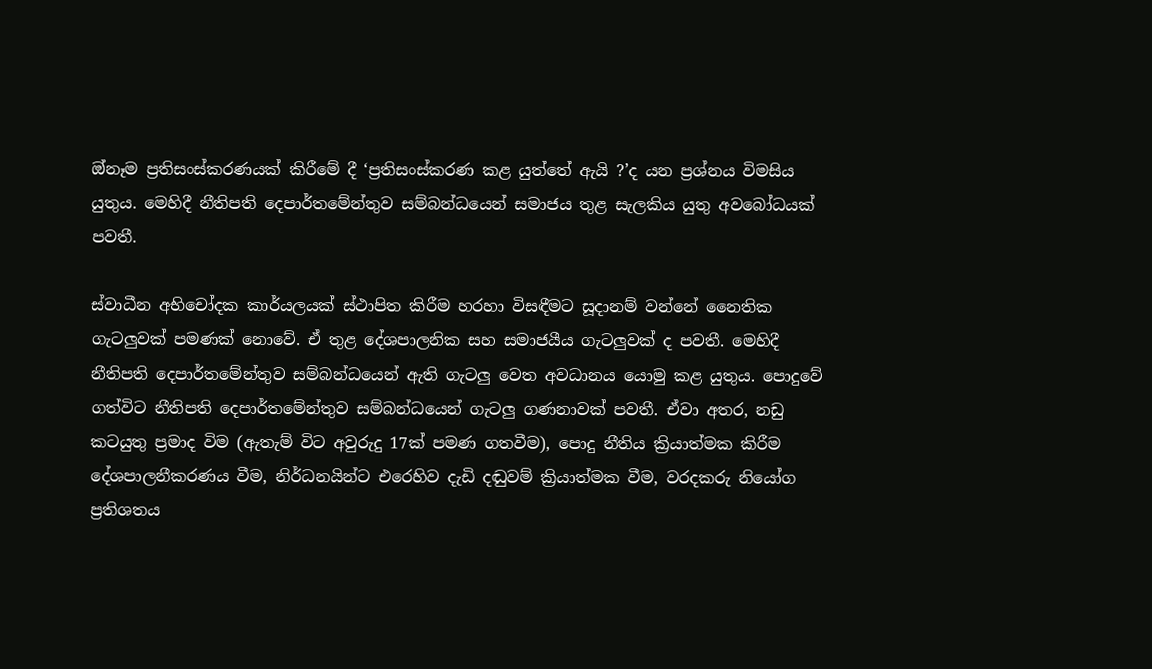ඔ්නෑම ප්‍රතිසංස්කරණයක් කිරීමේ දී ‘ප්‍රතිසංස්කරණ කළ යුත්තේ ඇයි ?’ද යන ප්‍රශ්නය විමසිය යුතුය. මෙහිදී නීතිපති දෙපාර්තමේන්තුව සම්බන්ධයෙන් සමාජය තුළ සැලකිය යුතු අවබෝධයක් පවතී.

ස්වාධීන අභිචෝදක කාර්යලයක් ස්ථාපිත කිරීම හරහා විසඳීමට සූදානම් වන්නේ නෛතික ගැටලුවක් පමණක් නොවේ. ඒ තුළ දේශපාලනික සහ සමාජයීය ගැටලුවක් ද පවතී. මෙහිදී නීතිපති දෙපාර්තමේන්තුව සම්බන්ධයෙන් ඇති ගැටලු වෙත අවධානය යොමු කළ යුතුය. පොදුවේ ගත්විට නීතිපති දෙපාර්තමේන්තුව සම්බන්ධයෙන් ගැටලු ගණනාවක් පවතී. ඒවා අතර, නඩු කටයුතු ප්‍රමාද විම (ඇතැම් විට අවුරුදු 17ක් පමණ ගතවීම), පොදු නීතිය ක්‍රියාත්මක කිරීම දේශපාලනීකරණය වීම, නිර්ධනයින්ට එරෙහිව දැඩි දඬුවම් ක්‍රියාත්මක වීම, වරදකරු නියෝග ප්‍රතිශතය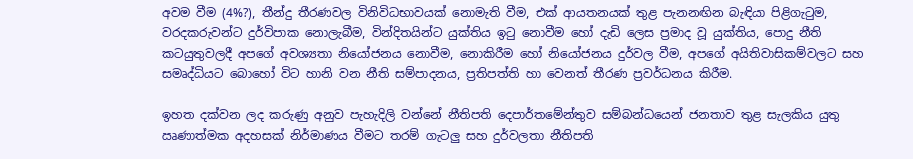අවම වීම (4%?), තීන්දු තීරණවල විනිවිධභාවයක් නොමැති වීම, එක් ආයතනයක් තුළ පැනනඟින බැඳියා පිළිගැටුම, වරදකරුවන්ට දුර්විපාක නොලැබීම, වින්දිතයින්ට යුක්තිය ඉටු නොවීම හෝ දැඩි ලෙස ප්‍රමාද වූ යුක්තිය, පොදු නීති කටයුතුවලදී අපගේ අවශ්‍යතා නියෝජනය නොවීම, නොකිරීම හෝ නියෝජනය දුර්වල වීම, අපගේ අයිතිවාසිකම්වලට සහ සමෘද්ධියට බොහෝ විට හානි වන නීති සම්පාදනය, ප්‍රතිපත්ති හා වෙනත් තීරණ ප්‍රවර්ධනය කිරීම.

ඉහත දක්වන ලද කරුණු අනුව පැහැදිලි වන්නේ නීතිපති දෙපාර්තමේන්තුව සම්බන්ධයෙන් ජනතාව තුළ සැලකිය යුතු ඍණාත්මක අදහසක් නිර්මාණය වීමට තරම් ගැටලු සහ දුර්වලතා නීතිපති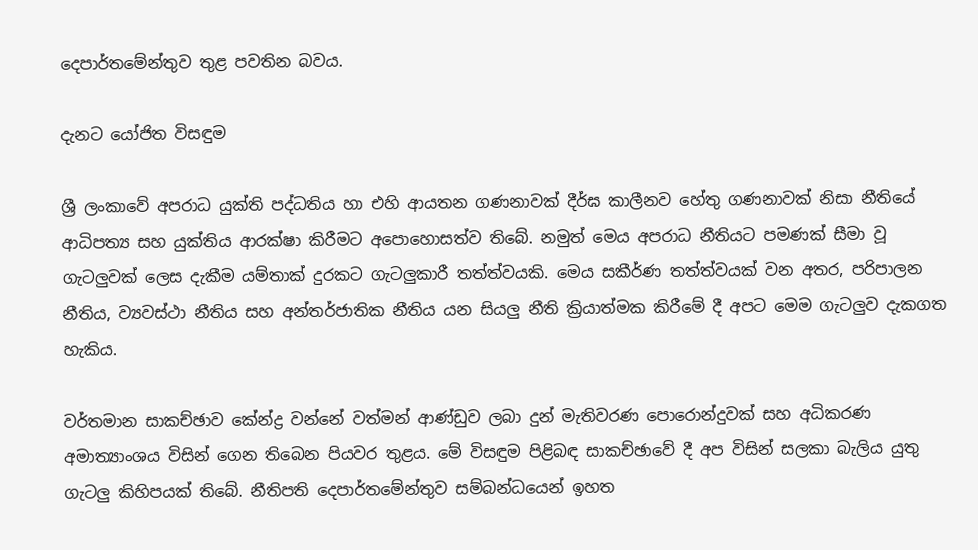දෙපාර්තමේන්තුව තුළ පවතින බවය.

දැනට යෝජිත විසඳුම

ශ්‍රී ලංකාවේ අපරාධ යුක්ති පද්ධතිය හා එහි ආයතන ගණනාවක් දීර්ඝ කාලීනව හේතු ගණනාවක් නිසා නීතියේ ආධිපත්‍ය සහ යුක්තිය ආරක්ෂා කිරීමට අපොහොසත්ව තිබේ. නමුත් මෙය අපරාධ නීතියට පමණක් සීමා වූ ගැටලුවක් ලෙස දැකීම යම්තාක් දුරකට ගැටලුකාරී තත්ත්වයකි. මෙය සකීර්ණ තත්ත්වයක් වන අතර, පරිපාලන නීතිය, ව්‍යවස්ථා නීතිය සහ අන්තර්ජාතික නීතිය යන සියලු නීති ක්‍රියාත්මක කිරීමේ දී අපට මෙම ගැටලුව දැකගත හැකිය.

වර්තමාන සාකච්ඡාව කේන්ද්‍ර වන්නේ වත්මන් ආණ්ඩුව ලබා දුන් මැතිවරණ පොරොන්දුවක් සහ අධිකරණ අමාත්‍යාංශය විසින් ගෙන තිබෙන පියවර තුළය. මේ විසඳුම පිළිබඳ සාකච්ඡාවේ දී අප විසින් සලකා බැලිය යුතු ගැටලු කිහිපයක් තිබේ. නීතිපති දෙපාර්තමේන්තුව සම්බන්ධයෙන් ඉහත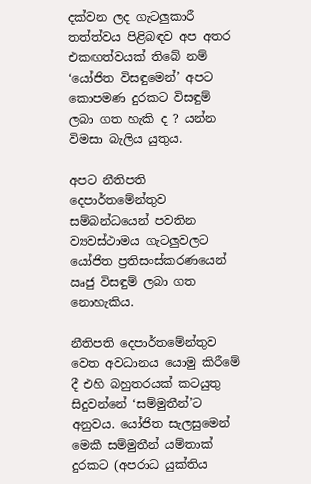දක්වන ලද ගැටලුකාරී තත්ත්වය පිළිබඳව අප අතර එකඟත්වයක් තිබේ නම් ‘යෝජිත විසඳුමෙන්’ අපට කොපමණ දුරකට විසඳුම් ලබා ගත හැකි ද ? යන්න විමසා බැලිය යුතුය.

අපට නීතිපති දෙපාර්තමේන්තුව සම්බන්ධයෙන් පවතින ව්‍යවස්ථාමය ගැටලුවලට යෝජිත ප්‍රතිසංස්කරණයෙන් ඍජු විසඳුම් ලබා ගත නොහැකිය.

නීතිපති දෙපාර්තමේන්තුව වෙත අවධානය යොමු කිරීමේ දී එහි බහුතරයක් කටයුතු සිදුවන්නේ ‘සම්මුතීන්’ට අනුවය. යෝජිත සැලසුමෙන් මෙකී සම්මුතීන් යම්තාක් දුරකට (අපරාධ යුක්තිය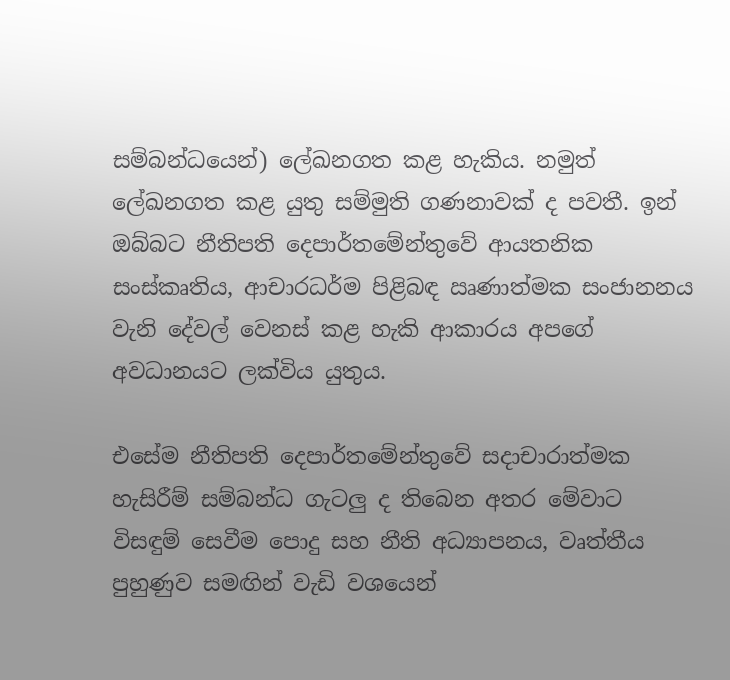සම්බන්ධයෙන්) ලේඛනගත කළ හැකිය. නමුත් ලේඛනගත කළ යුතු සම්මුති ගණනාවක් ද පවතී. ඉන් ඔබ්බට නීතිපති දෙපාර්තමේන්තුවේ ආයතනික සංස්කෘතිය, ආචාරධර්ම පිළිබඳ ඍණාත්මක සංජානනය වැනි දේවල් වෙනස් කළ හැකි ආකාරය අපගේ අවධානයට ලක්විය යුතුය.

එසේම නීතිපති දෙපාර්තමේන්තුවේ සදාචාරාත්මක හැසිරීම් සම්බන්ධ ගැටලු ද තිබෙන අතර මේවාට විසඳුම් සෙවීම පොදු සහ නීති අධ්‍යාපනය, වෘත්තීය පුහුණුව සමඟින් වැඩි වශයෙන්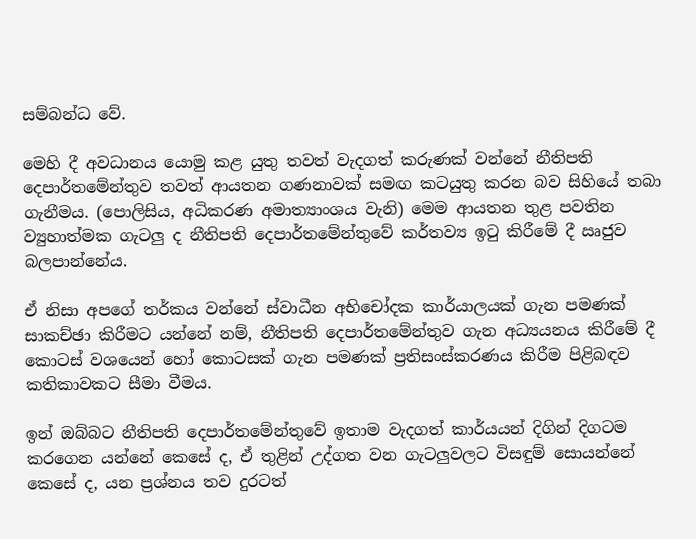සම්බන්ධ වේ.

මෙහි දී අවධානය යොමු කළ යුතු තවත් වැදගත් කරුණක් වන්නේ නීතිපති දෙපාර්තමේන්තුව තවත් ආයතන ගණනාවක් සමඟ කටයුතු කරන බව සිහියේ තබා ගැනීමය. (පොලිසිය, අධිකරණ අමාත්‍යාංශය වැනි) මෙම ආයතන තුළ පවතින ව්‍යුහාත්මක ගැටලු ද නීතිපති දෙපාර්තමේන්තුවේ කර්තව්‍ය ඉටු කිරීමේ දී ඍජුව බලපාන්නේය.

ඒ නිසා අපගේ තර්කය වන්නේ ස්වාධීන අභිචෝදක කාර්යාලයක් ගැන පමණක් සාකච්ඡා කිරීමට යන්නේ නම්, නීතිපති දෙපාර්තමේන්තුව ගැන අධ්‍යයනය කිරීමේ දී කොටස් වශයෙන් හෝ කොටසක් ගැන පමණක් ප්‍රතිසංස්කරණය කිරීම පිළිබඳව කතිකාවකට සීමා වීමය.

ඉන් ඔබ්බට නීතිපති දෙපාර්තමේන්තුවේ ඉතාම වැදගත් කාර්යයන් දිගින් දිගටම කරගෙන යන්නේ කෙසේ ද, ඒ තුළින් උද්ගත වන ගැටලුවලට විසඳුම් සොයන්නේ කෙසේ ද, යන ප්‍රශ්නය තව දුරටත්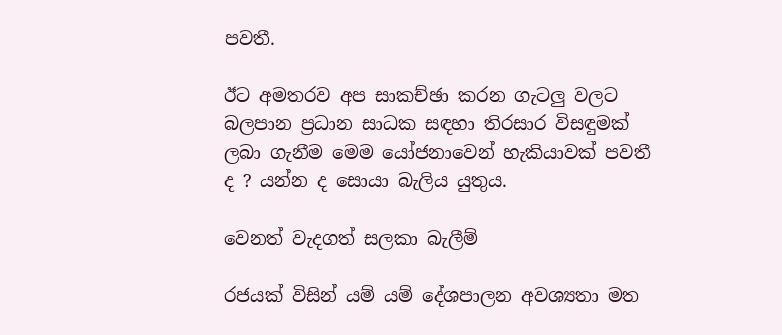පවතී.

ඊට අමතරව අප සාකච්ඡා කරන ගැටලු වලට බලපාන ප්‍රධාන සාධක සඳහා තිරසාර විසඳුමක් ලබා ගැනීම මෙම යෝජනාවෙන් හැකියාවක් පවතී ද ? යන්න ද සොයා බැලිය යුතුය.

වෙනත් වැදගත් සලකා බැලීම්

රජයක් විසින් යම් යම් දේශපාලන අවශ්‍යතා මත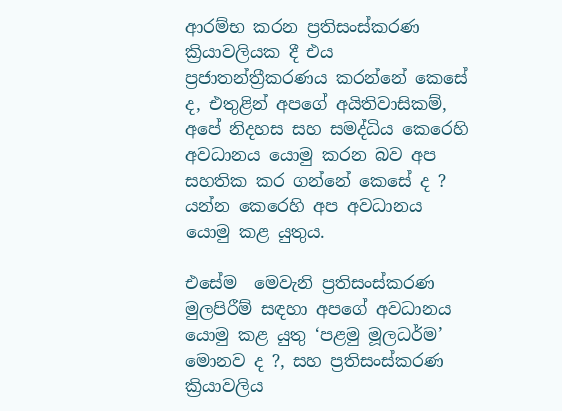ආරම්භ කරන ප්‍රතිසංස්කරණ ක්‍රියාවලියක දී එය ප්‍රජාතන්ත්‍රීකරණය කරන්නේ කෙසේ ද, එතුළින් අපගේ අයිතිවාසිකම්, අපේ නිදහස සහ සමද්ධිය කෙරෙහි අවධානය යොමු කරන බව අප සහතික කර ගන්නේ කෙසේ ද ? යන්න කෙරෙහි අප අවධානය යොමු කළ යුතුය.

එසේම  මෙවැනි ප්‍රතිසංස්කරණ මුලපිරීම් සඳහා අපගේ අවධානය යොමු කළ යුතු ‘පළමු මූලධර්ම’ මොනව ද ?, සහ ප්‍රතිසංස්කරණ ක්‍රියාවලිය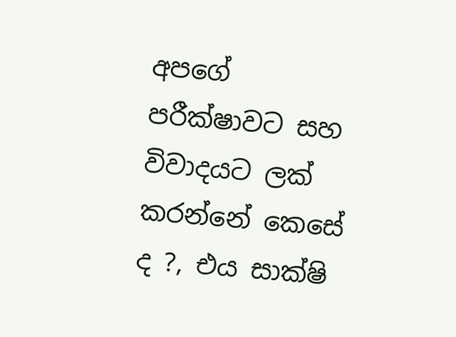අපගේ පරීක්ෂාවට සහ විවාදයට ලක් කරන්නේ කෙසේ ද ?, එය සාක්ෂි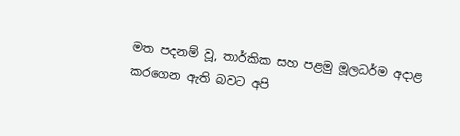මත පදනම් වූ, තාර්කික සහ පළමු මූලධර්ම අදාළ කරගෙන ඇති බවට අපි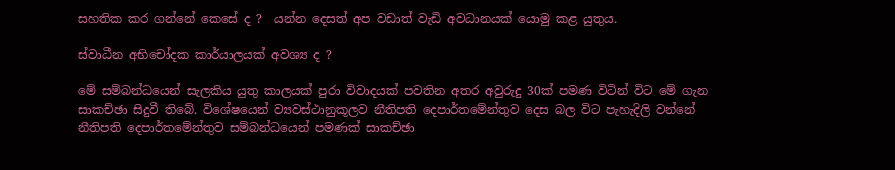සහතික කර ගන්නේ කෙසේ ද ?  යන්න දෙසත් අප වඩාත් වැඩි අවධානයක් යොමු කළ යුතුය.

ස්වාධීන අභිචෝදක කාර්යාලයක් අවශ්‍ය ද ?

මේ සම්බන්ධයෙන් සැලකිය යුතු කාලයක් පුරා විවාදයක් පවතින අතර අවුරුදු 30ක් පමණ විටින් විට මේ ගැන සාකච්ඡා සිදුවී තිබේ. විශේෂයෙන් ව්‍යවස්ථානුකූලව නීතිපති දෙපාර්තමේන්තුව දෙස බල විට පැහැදිලි වන්නේ නීතිපති දෙපාර්තමේන්තුව සම්බන්ධයෙන් පමණක් සාකච්ඡා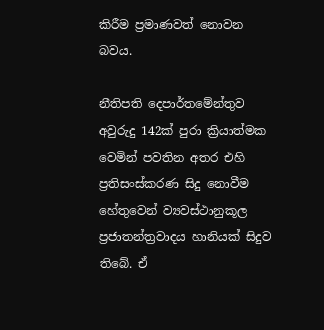කිරීම ප්‍රමාණවත් නොවන බවය.

නීතිපති දෙපාර්තමේන්තුව අවුරුදු 142ක් පුරා ක්‍රියාත්මක වෙමින් පවතින අතර එහි ප්‍රතිසංස්කරණ සිදු නොවීම හේතුවෙන් ව්‍යවස්ථානුකූල ප්‍රජාතන්ත්‍රවාදය හානියක් සිදුව තිබේ. ඒ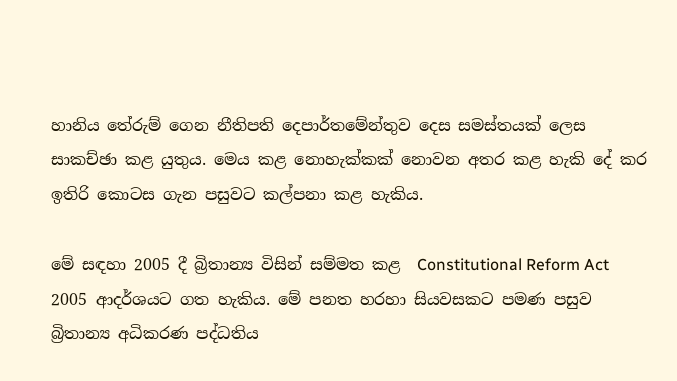හානිය තේරුම් ගෙන නීතිපති දෙපාර්තමේන්තුව දෙස සමස්තයක් ලෙස සාකච්ඡා කළ යුතුය. මෙය කළ නොහැක්කක් නොවන අතර කළ හැකි දේ කර ඉතිරි කොටස ගැන පසුවට කල්පනා කළ හැකිය.

මේ සඳහා 2005 දී බ්‍රිතාන්‍ය විසින් සම්මත කළ  Constitutional Reform Act 2005 ආදර්ශයට ගත හැකිය. මේ පනත හරහා සියවසකට පමණ පසුව බ්‍රිතාන්‍ය අධිකරණ පද්ධතිය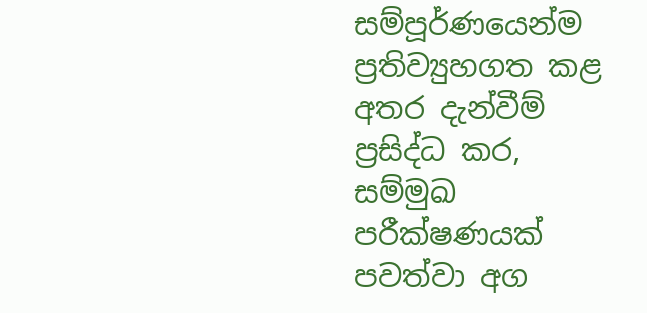සම්පූර්ණයෙන්ම ප්‍රතිව්‍යුහගත කළ අතර දැන්වීම් ප්‍රසිද්ධ කර,  සම්මුඛ පරීක්ෂණයක් පවත්වා අග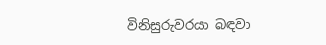විනිසුරුවරයා බඳවා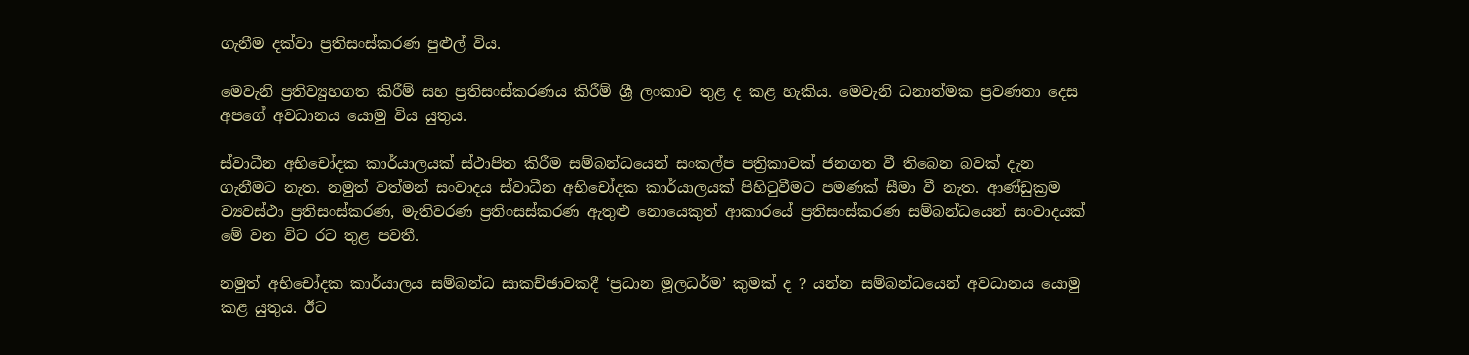ගැනීම දක්වා ප්‍රතිසංස්කරණ පුළුල් විය.

මෙවැනි ප්‍රතිව්‍යුහගත කිරීම් සහ ප්‍රතිසංස්කරණය කිරීම් ශ්‍රී ලංකාව තුළ ද කළ හැකිය. මෙවැනි ධනාත්මක ප්‍රවණතා දෙස අපගේ අවධානය යොමු විය යුතුය.

ස්වාධීන අභිචෝදක කාර්යාලයක් ස්ථාපිත කිරීම සම්බන්ධයෙන් සංකල්ප පත්‍රිකාවක් ජනගත වී තිබෙන බවක් දැන ගැනීමට නැත. නමුත් වත්මන් සංවාදය ස්වාධීන අභිචෝදක කාර්යාලයක් පිහිටුවීමට පමණක් සීමා වී නැත. ආණ්ඩුක්‍රම ව්‍යවස්ථා ප්‍රතිසංස්කරණ, මැතිවරණ ප්‍රතිංසස්කරණ ඇතුළු නොයෙකුත් ආකාරයේ ප්‍රතිසංස්කරණ සම්බන්ධයෙන් සංවාදයක් මේ වන විට රට තුළ පවතී.

නමුත් අභිචෝදක කාර්යාලය සම්බන්ධ සාකච්ඡාවකදී ‘ප්‍රධාන මූලධර්ම’ කුමක් ද ? යන්න සම්බන්ධයෙන් අවධානය යොමු කළ යුතුය. ඊට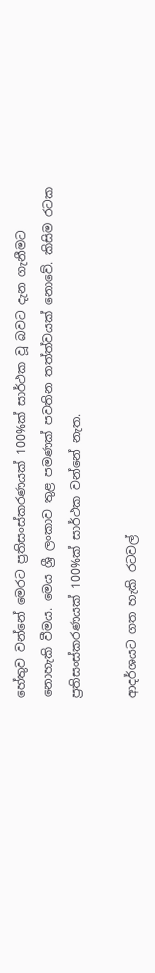හේතුව වන්නේ මෙරට ප්‍රතිසංස්කරණයක් 100%ක් සාර්ථක වූ බවට දැන ගැනීමට නොහැකි වීමය. මෙය ශ්‍රී ලංකාව තුළ පමණක් පවතින තත්ත්වයක් නොවේ. කිසිම රටක ප්‍රතිසංස්කරණයක් 100%ක් සාර්ථක වන්නේ නැත.

ආදර්ශයට ගත හැකි රටවල්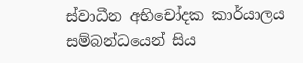ස්වාධීන අභිචෝදක කාර්යාලය සම්බන්ධයෙන් සිය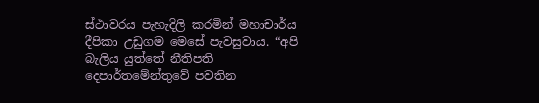ස්ථාවරය පැහැදිලි කරමින් මහාචාර්ය දීපිකා උඩුගම මෙසේ පැවසුවාය. “අපි බැලිය යුත්තේ නීතිපති දෙපාර්තමේන්තුවේ පවතින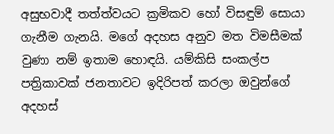අසුභවාදී තත්ත්වයට ක්‍රමිකව හෝ විසඳුම් සොයා ගැනීම ගැනයි. මගේ අදහස අනුව මත විමසීමක් වුණා නම් ඉතාම හොඳයි. යම්කිසි සංකල්ප පත්‍රිකාවක් ජනතාවට ඉදිරිපත් කරලා ඔවුන්ගේ අදහස්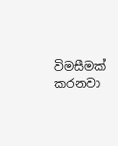විමසීමක් කරනවා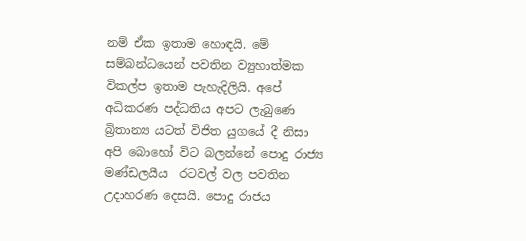නම් ඒක ඉතාම හොඳයි. මේ සම්බන්ධයෙන් පවතින ව්‍යුහාත්මක විකල්ප ඉතාම පැහැදිලියි. අපේ අධිකරණ පද්ධතිය අපට ලැබුණෙ බ්‍රිතාන්‍ය යටත් විජිත යුගයේ දී නිසා අපි බොහෝ විට බලන්නේ පොදු රාජ්‍ය මණ්ඩලයීය  රටවල් වල පවතින උදාහරණ දෙසයි. පොදු රාජය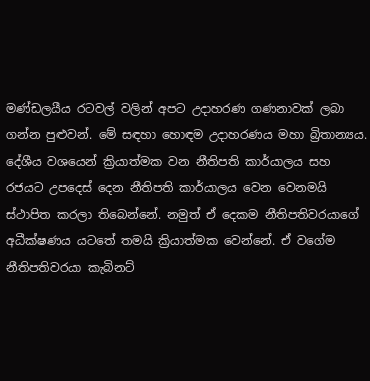මණ්ඩලයීය රටවල් වලින් අපට උදාහරණ ගණනාවක් ලබා ගන්න පුළුවන්. මේ සඳහා හොඳම උදාහරණය මහා බ්‍රිතාන්‍යය. දේශීය වශයෙන් ක්‍රියාත්මක වන නීතිපති කාර්යාලය සහ රජයට උපදෙස් දෙන නීතිපති කාර්යාලය වෙන වෙනමයි ස්ථාපිත කරලා තිබෙන්නේ. නමුත් ඒ දෙකම නීතිපතිවරයාගේ අධීක්ෂණය යටතේ තමයි ක්‍රියාත්මක වෙන්නේ. ඒ වගේම නීතිපතිවරයා කැබිනට්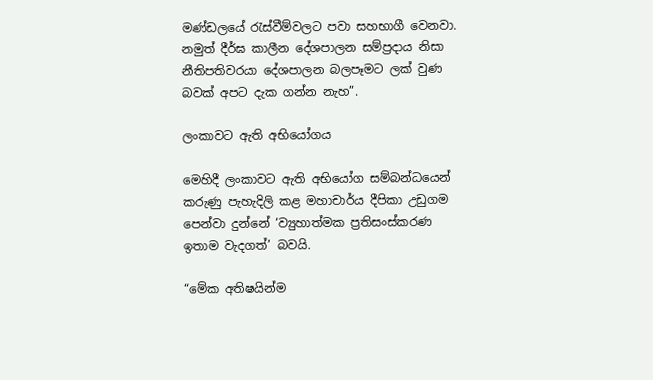මණ්ඩලයේ රැස්වීම්වලට පවා සහභාගී වෙනවා. නමුත් දීර්ඝ කාලීන දේශපාලන සම්ප්‍රදාය නිසා නීතිපතිවරයා දේශපාලන බලපෑමට ලක් වුණ බවක් අපට දැක ගන්න නැහ”.

ලංකාවට ඇති අභියෝගය

මෙහිදී ලංකාවට ඇති අභියෝග සම්බන්ධයෙන් කරුණු පැහැදිලි කළ මහාචාර්ය දීපිකා උඩුගම පෙන්වා දුන්නේ ‘ව්‍යුහාත්මක ප්‍රතිසංස්කරණ ඉතාම වැදගත්’ බවයි.

“මේක අතිෂයින්ම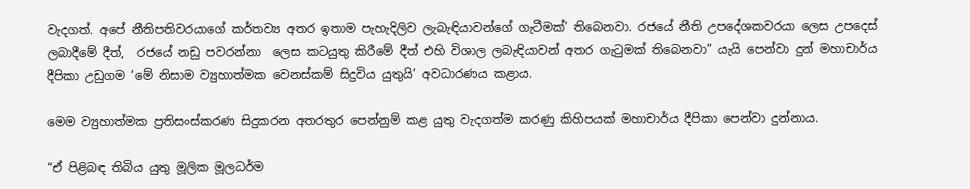වැදගත්. අපේ නීතිපතිවරයාගේ කර්තව්‍ය අතර ඉතාම පැහැදිලිව ලැබැඳියාවන්ගේ ගැටීමක්’ තිබෙනවා. රජයේ නීති උපදේශකවරයා ලෙස උපදෙස් ලබාදීමේ දීත්,  රජයේ නඩු පවරන්නා  ලෙස කටයුතු කිරීමේ දීත් එහි විශාල ලබැඳියාවන් අතර ගැටුමක් තිබෙනවා” යැයි පෙන්වා දුන් මහාචාර්ය දීපිකා උඩුගම ‘මේ නිසාම ව්‍යුහාත්මක වෙනස්කම් සිදුවිය යුතුයි’ අවධාරණය කළාය.

මෙම ව්‍යුහාත්මක ප්‍රතිසංස්කරණ සිදුකරන අතරතුර පෙන්නුම් කළ යුතු වැදගත්ම කරණු කිහිපයක් මහාචාර්ය දීපිකා පෙන්වා දුන්නාය.

“ඒ පිළිබඳ තිබිය යුතු මූලික මූලධර්ම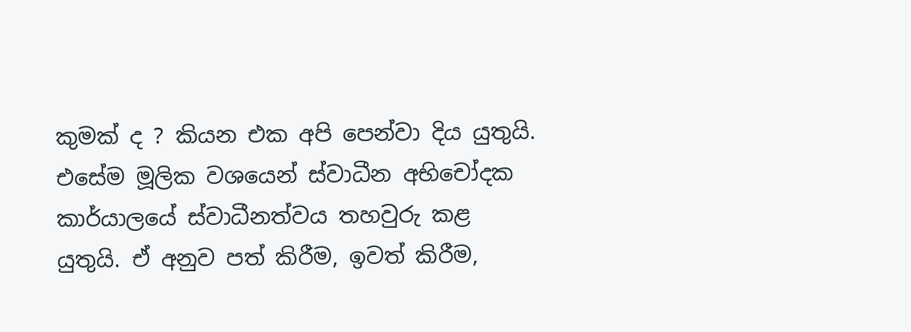කුමක් ද ? කියන එක අපි පෙන්වා දිය යුතුයි. එසේම මූලික වශයෙන් ස්වාධීන අභිචෝදක කාර්යාලයේ ස්වාධීනත්වය තහවුරු කළ යුතුයි. ඒ අනුව පත් කිරීම, ඉවත් කිරීම,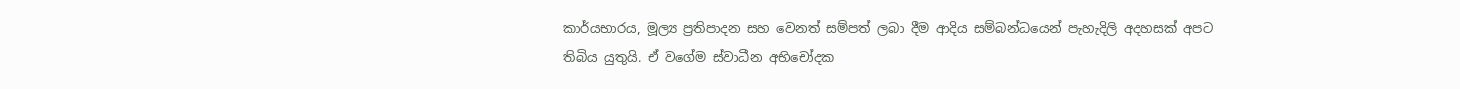කාර්යභාරය, මූල්‍ය ප්‍රතිපාදන සහ වෙනත් සම්පත් ලබා දීම ආදිය සම්බන්ධයෙන් පැහැදිලි අදහසක් අපට තිබිය යුතුයි. ඒ වගේම ස්වාධීන අභිචෝදක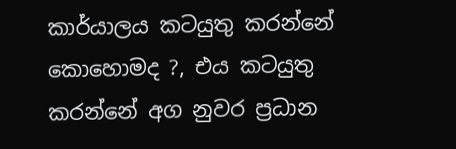කාර්යාලය කටයුතු කරන්නේ කොහොමද ?, එය කටයුතු කරන්නේ අග නුවර ප්‍රධාන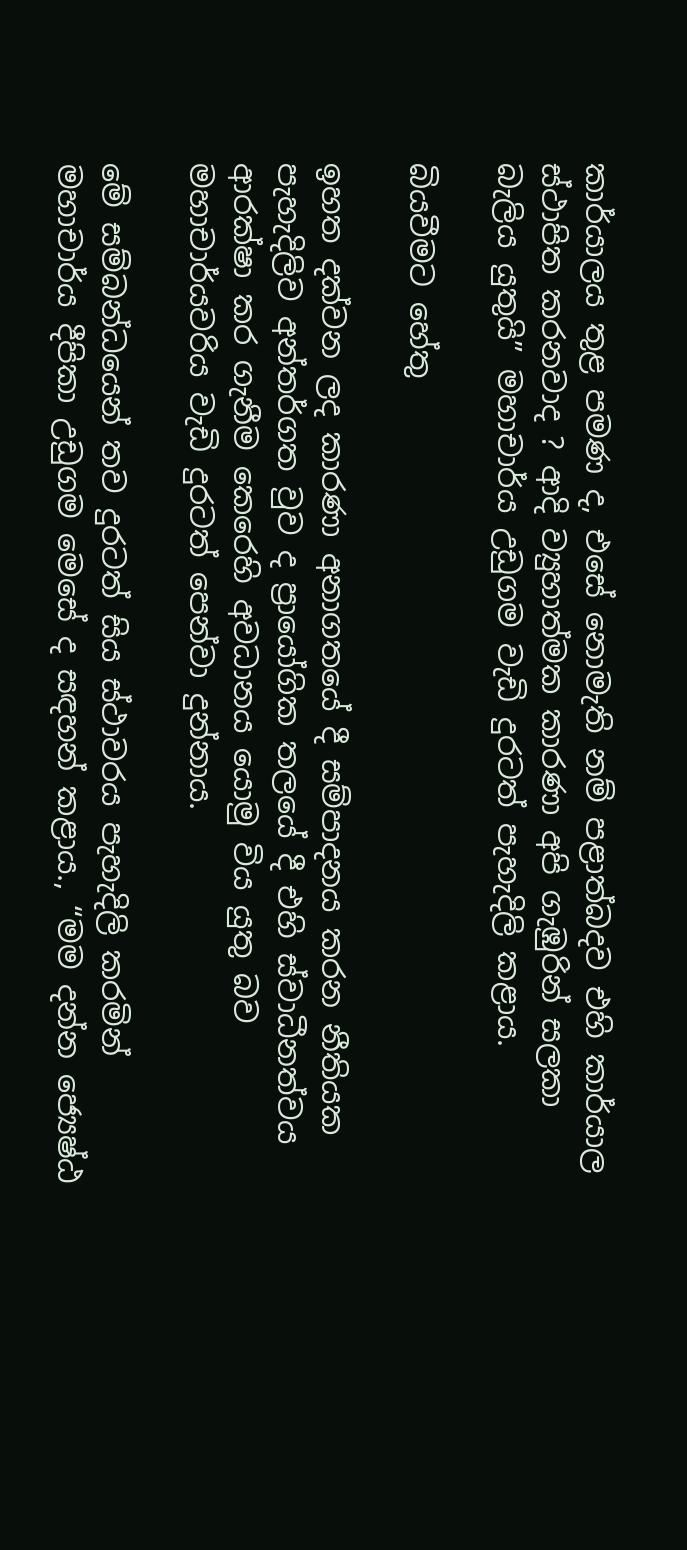කාර්යාලය තුළ පමණ ද, එසේ නොමැති නම් පළාත්බදව එහි කාර්යාල ස්ථාපිත කරනවාද ? ආදි ව්‍යුහාත්මක කාරණා අපි ගැඹුරින් සලකා බැලිය යුතුයි” මහාචාර්ය උඩුගම වැඩි දුරටත් පැහැදිලි කළාය.

බියවීමට හේතු

ඉහත දක්වන ලද කාරණා අනාගතයේ දී සම්පාදනය කරන නීතියක පැහැදිලිව අන්තර්ගත වුව ද ප්‍රායෝගික තලයේ දී එහි ස්වාධීනත්වය ආරක්ෂා කර ගැනීම කෙරෙහි අවධානය යොමු විය යුතු බව මහාචාර්යවරිය වැඩි දුරටත් පෙන්වා දුන්නාය.

මේ සම්බන්ධයෙන් තව දුරටත් සිය ස්ථාවරය පැහැදිලි කරමින් මහාචාර්ය දීපිකා උඩුගම මෙසේ ද සඳහන් කළාය., “මම දන්න ජ්‍යෙෂ්ඨ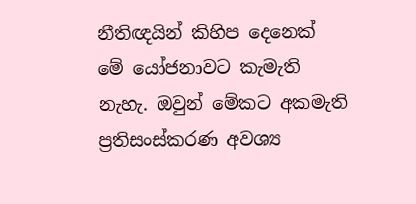නීතිඥයින් කිහිප දෙනෙක් මේ යෝජනාවට කැමැති නැහැ. ඔවුන් මේකට අකමැති ප්‍රතිසංස්කරණ අවශ්‍ය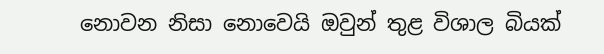නොවන නිසා නොවෙයි ඔවුන් තුළ විශාල බියක්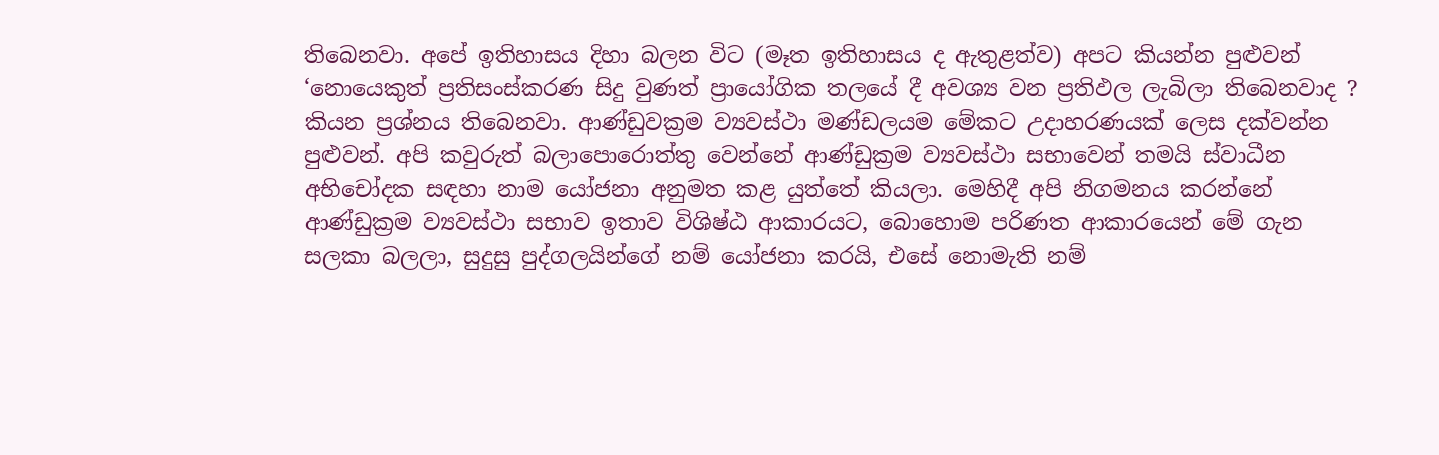තිබෙනවා. අපේ ඉතිහාසය දිහා බලන විට (මෑත ඉතිහාසය ද ඇතුළත්ව) අපට කියන්න පුළුවන් ‘නොයෙකුත් ප්‍රතිසංස්කරණ සිදු වුණත් ප්‍රායෝගික තලයේ දී අවශ්‍ය වන ප්‍රතිඵල ලැබිලා තිබෙනවාද ? කියන ප්‍රශ්නය තිබෙනවා. ආණ්ඩුවක්‍රම ව්‍යවස්ථා මණ්ඩලයම මේකට උදාහරණයක් ලෙස දක්වන්න පුළුවන්. අපි කවුරුත් බලාපොරොත්තු වෙන්නේ ආණ්ඩුක්‍රම ව්‍යවස්ථා සභාවෙන් තමයි ස්වාධීන අභිචෝදක සඳහා නාම යෝජනා අනුමත කළ යුත්තේ කියලා. මෙහිදී අපි නිගමනය කරන්නේ ආණ්ඩුක්‍රම ව්‍යවස්ථා සභාව ඉතාව විශිෂ්ඨ ආකාරයට, බොහොම පරිණත ආකාරයෙන් මේ ගැන සලකා බලලා, සුදුසු පුද්ගලයින්ගේ නම් යෝජනා කරයි, එසේ නොමැති නම්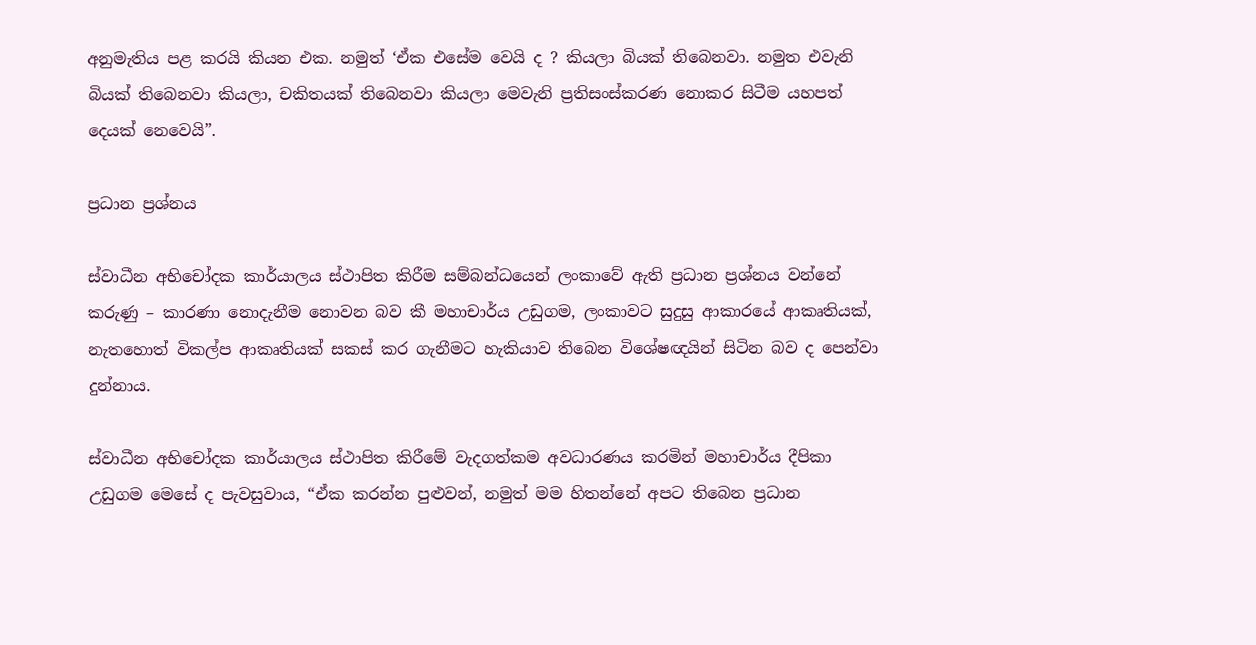අනුමැතිය පළ කරයි කියන එක. නමුත් ‘ඒක එසේම වෙයි ද ? කියලා බියක් තිබෙනවා. නමුත එවැනි බියක් තිබෙනවා කියලා, චකිතයක් තිබෙනවා කියලා මෙවැනි ප්‍රතිසංස්කරණ නොකර සිටීම යහපත් දෙයක් නෙවෙයි”.

ප්‍රධාන ප්‍රශ්නය

ස්වාධීන අභිචෝදක කාර්යාලය ස්ථාපිත කිරීම සම්බන්ධයෙන් ලංකාවේ ඇති ප්‍රධාන ප්‍රශ්නය වන්නේ කරුණු – කාරණා නොදැනීම නොවන බව කී මහාචාර්ය උඩුගම, ලංකාවට සුදුසු ආකාරයේ ආකෘතියක්, නැතහොත් විකල්ප ආකෘතියක් සකස් කර ගැනීමට හැකියාව තිබෙන විශේෂඥයින් සිටින බව ද පෙන්වා දුන්නාය.

ස්වාධීන අභිචෝදක කාර්යාලය ස්ථාපිත කිරීමේ වැදගත්කම අවධාරණය කරමින් මහාචාර්ය දීපිකා උඩුගම මෙසේ ද පැවසුවාය, “ඒක කරන්න පුළුවන්, නමුත් මම හිතන්නේ අපට තිබෙන ප්‍රධාන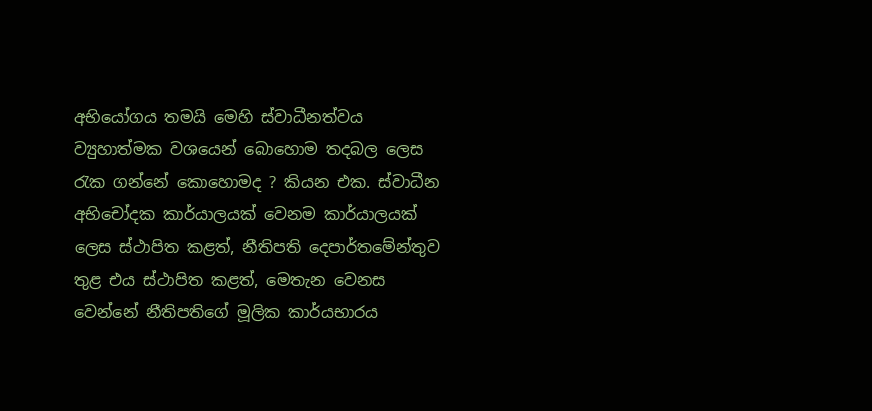අභියෝගය තමයි මෙහි ස්වාධීනත්වය ව්‍යුහාත්මක වශයෙන් බොහොම තදබල ලෙස රැක ගන්නේ කොහොමද ? කියන එක. ස්වාධීන අභිචෝදක කාර්යාලයක් වෙනම කාර්යාලයක් ලෙස ස්ථාපිත කළත්, නීතිපති දෙපාර්තමේන්තුව තුළ එය ස්ථාපිත කළත්, මෙතැන වෙනස වෙන්නේ නීතිපතිගේ මූලික කාර්යභාරය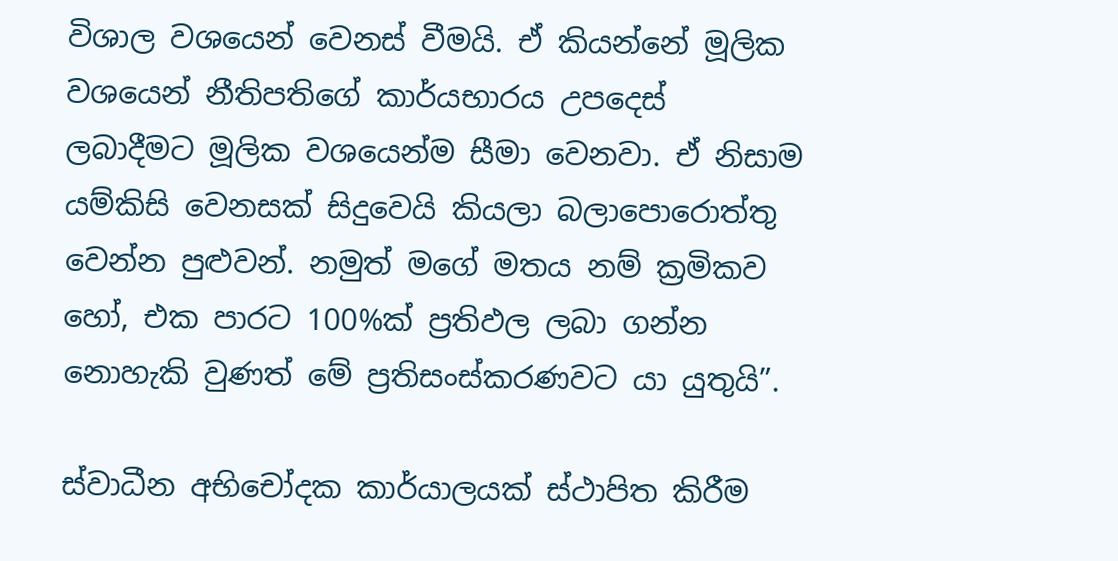විශාල වශයෙන් වෙනස් වීමයි. ඒ කියන්නේ මූලික වශයෙන් නීතිපතිගේ කාර්යභාරය උපදෙස් ලබාදීමට මූලික වශයෙන්ම සීමා වෙනවා. ඒ නිසාම යම්කිසි වෙනසක් සිදුවෙයි කියලා බලාපොරොත්තු වෙන්න පුළුවන්. නමුත් මගේ මතය නම් ක්‍රමිකව හෝ, එක පාරට 100%ක් ප්‍රතිඵල ලබා ගන්න නොහැකි වුණත් මේ ප්‍රතිසංස්කරණවට යා යුතුයි”.

ස්වාධීන අභිචෝදක කාර්යාලයක් ස්ථාපිත කිරීම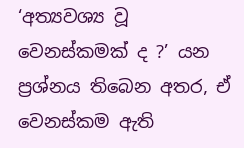‘අත්‍යවශ්‍ය වූ  වෙනස්කමක් ද ?’ යන ප්‍රශ්නය තිබෙන අතර, ඒ වෙනස්කම ඇති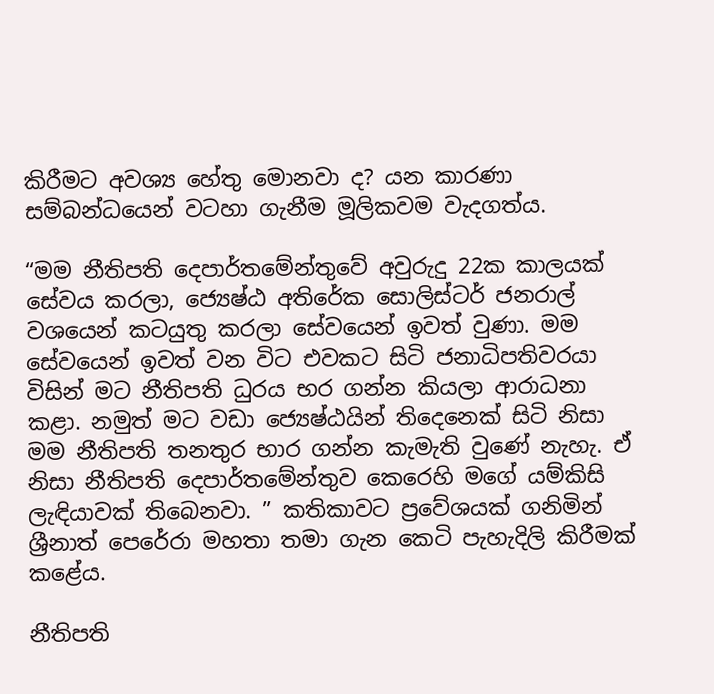කිරීමට අවශ්‍ය හේතු මොනවා ද? යන කාරණා සම්බන්ධයෙන් වටහා ගැනීම මූලිකවම වැදගත්ය.

“මම නීතිපති දෙපාර්තමේන්තුවේ අවුරුදු 22ක කාලයක් සේවය කරලා, ජ්‍යෙෂ්ඨ අතිරේක සොලිස්ටර් ජනරාල් වශයෙන් කටයුතු කරලා සේවයෙන් ඉවත් වුණා. මම සේවයෙන් ඉවත් වන විට එවකට සිටි ජනාධිපතිවරයා විසින් මට නීතිපති ධුරය භර ගන්න කියලා ආරාධනා කළා. නමුත් මට වඩා ජ්‍යෙෂ්ඨයින් තිදෙනෙක් සිටි නිසා මම නීතිපති තනතුර භාර ගන්න කැමැති වුණේ නැහැ. ඒ නිසා නීතිපති දෙපාර්තමේන්තුව කෙරෙහි මගේ යම්කිසි ලැඳියාවක් තිබෙනවා. ” කතිකාවට ප්‍රවේශයක් ගනිමින් ශ්‍රීනාත් පෙරේරා මහතා තමා ගැන කෙටි පැහැදිලි කිරීමක් කළේය.

නීතිපති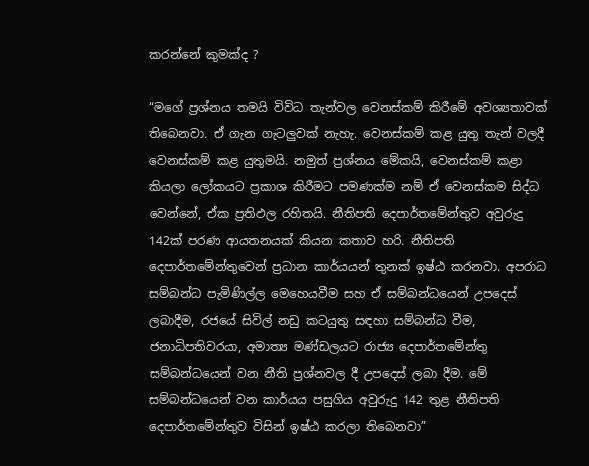කරන්නේ කුමක්ද ?

“මගේ ප්‍රශ්නය තමයි විවිධ තැන්වල වෙනස්කම් කිරීමේ අවශ්‍යතාවක් තිබෙනවා. ඒ ගැන ගැටලුවක් නැහැ. වෙනස්කම් කළ යුතු තැන් වලදී වෙනස්කම් කළ යුතුමයි. නමුත් ප්‍රශ්නය මේකයි, වෙනස්කම් කළා කියලා ලෝකයට ප්‍රකාශ කිරීමට පමණක්ම නම් ඒ වෙනස්කම සිද්ධ වෙන්නේ, ඒක ප්‍රතිඵල රහිතයි. නීතිපති දෙපාර්තමේන්තුව අවුරුදු 142ක් පරණ ආයතනයක් කියන කතාව හරි. නීතිපති දෙපාර්තමේන්තුවෙන් ප්‍රධාන කාර්යයන් තුනක් ඉෂ්ඨ කරනවා. අපරාධ සම්බන්ධ පැමිණිල්ල මෙහෙයවීම සහ ඒ සම්බන්ධයෙන් උපදෙස් ලබාදීම, රජයේ සිවිල් නඩු කටයුතු සඳහා සම්බන්ධ වීම, ජනාධිපතිවරයා, අමාත්‍ය මණ්ඩලයට රාජ්‍ය දෙපාර්තමේන්තු සම්බන්ධයෙන් වන නීති ප්‍රශ්නවල දී උපදෙස් ලබා දීම. මේ සම්බන්ධයෙන් වන කාර්යය පසුගිය අවුරුදු 142 තුළ නීතිපති දෙපාර්තමේන්තුව විසින් ඉෂ්ඨ කරලා තිබෙනවා”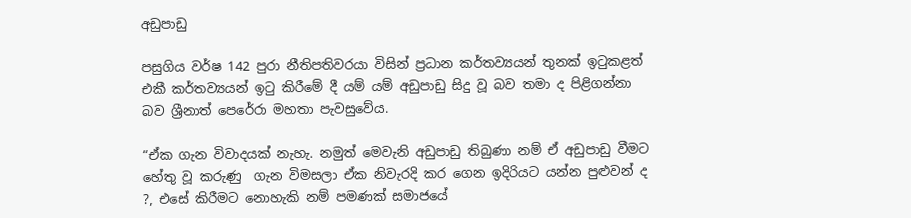අඩුපාඩු

පසුගිය වර්ෂ 142 පුරා නීතිපතිවරයා විසින් ප්‍රධාන කර්තව්‍යයන් තුනක් ඉටුකළත් එකී කර්තව්‍යයන් ඉටු කිරීමේ දී යම් යම් අඩුපාඩු සිදු වූ බව තමා ද පිළිගන්නා බව ශ්‍රීනාත් පෙරේරා මහතා පැවසුවේය.

“ඒක ගැන විවාදයක් නැහැ. නමුත් මෙවැනි අඩුපාඩු තිබුණා නම් ඒ අඩුපාඩු වීමට හේතු වූ කරුණු  ගැන විමසලා ඒක නිවැරදි කර ගෙන ඉදිරියට යන්න පුළුවන් ද ?, එසේ කිරීමට නොහැකි නම් පමණක් සමාජයේ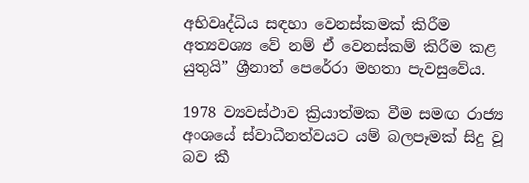අභිවෘද්ධිය සඳහා වෙනස්කමක් කිරීම අත්‍යවශ්‍ය වේ නම් ඒ වෙනස්කම් කිරීම කළ යුතුයි” ශ්‍රීනාත් පෙරේරා මහතා පැවසුවේය.

1978 ව්‍යවස්ථාව ක්‍රියාත්මක වීම සමඟ රාජ්‍ය අංශයේ ස්වාධීනත්වයට යම් බලපෑමක් සිදු වූ බව කී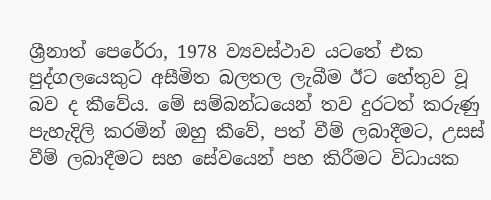ශ්‍රීනාත් පෙරේරා, 1978 ව්‍යවස්ථාව යටතේ එක පුද්ගලයෙකුට අසීමිත බලතල ලැබීම ඊට හේතුව වූ බව ද කීවේය. මේ සම්බන්ධයෙන් තව දුරටත් කරුණු පැහැදිලි කරමින් ඔහු කීවේ, පත් වීම් ලබාදීමට, උසස් වීම් ලබාදීමට සහ සේවයෙන් පහ කිරීමට විධායක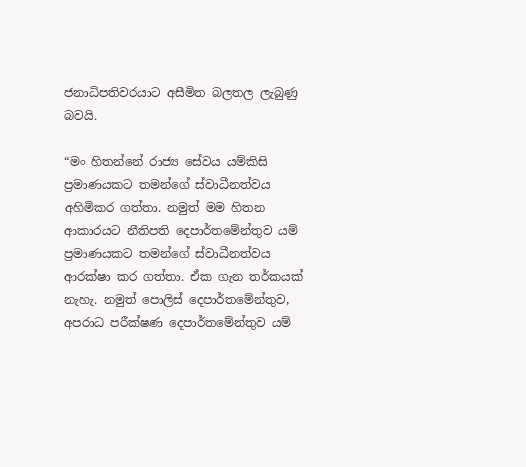ජනාධිපතිවරයාට අසීමිත බලතල ලැබුණු බවයි.

“මං හිතන්නේ රාජ්‍ය සේවය යම්කිසි ප්‍රමාණයකට තමන්ගේ ස්වාධීනත්වය අහිමිකර ගත්තා. නමුත් මම හිතන ආකාරයට නීතිපති දෙපාර්තමේන්තුව යම් ප්‍රමාණයකට තමන්ගේ ස්වාධීනත්වය ආරක්ෂා කර ගත්තා. ඒක ගැන තර්කයක් නැහැ. නමුත් පොලිස් දෙපාර්තමේන්තුව, අපරාධ පරීක්ෂණ දෙපාර්තමේන්තුව යම්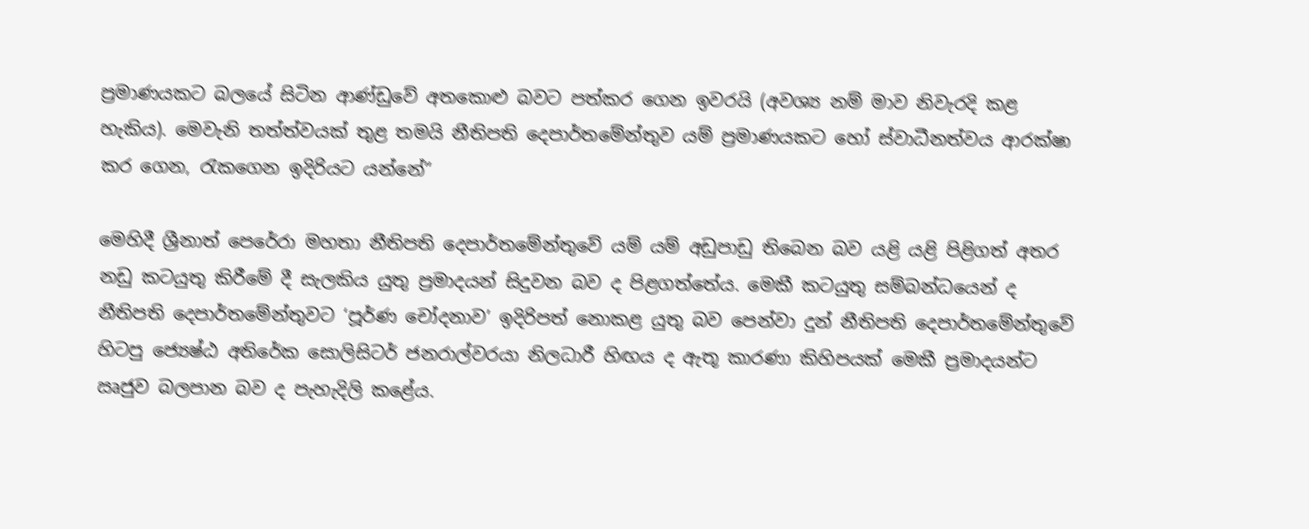ප්‍රමාණයකට බලයේ සිටින ආණ්ඩුවේ අතකොළු බවට පත්කර ගෙන ඉවරයි (අවශ්‍ය නම් මාව නිවැරදි කළ හැකිය). මෙවැනි තත්ත්වයක් තුළ තමයි නීතිපති දෙපාර්තමේන්තුව යම් ප්‍රමාණයකට හෝ ස්වාධීනත්වය ආරක්ෂා කර ගෙන, රැකගෙන ඉදිරියට යන්නේ”

මෙහිදී ශ්‍රීනාත් පෙරේරා මහතා නීතිපති දෙපාර්තමේන්තුවේ යම් යම් අඩුපාඩු තිබෙන බව යළි යළි පිළිගත් අතර නඩු කටයුතු කිරීමේ දී සැලකිය යුතු ප්‍රමාදයන් සිදුවන බව ද පිළගත්තේය. මෙකී කටයුතු සම්බන්ධයෙන් ද නීතිපති දෙපාර්තමේන්තුවට ‘පූර්ණ චෝදනාව’ ඉදිරිපත් නොකළ යුතු බව පෙන්වා දුන් නීතිපති දෙපාර්තමේන්තුවේ හිටපු ජ්‍යෙෂ්ඨ අතිරේක සොලිසිටර් ජනරාල්වරයා නිලධාරී හිඟය ද ඇතූ කාරණා කිහිපයක් මෙකී ප්‍රමාදයන්ට ඍජුව බලපාන බව ද පැහැදිලි කළේය.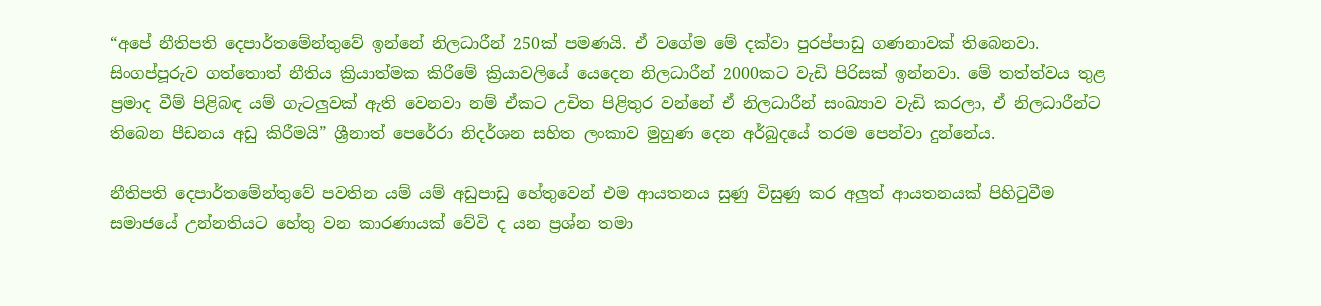“අපේ නීතිපති දෙපාර්තමේන්තුවේ ඉන්නේ නිලධාරීන් 250ක් පමණයි. ඒ වගේම මේ දක්වා පුරප්පාඩු ගණනාවක් තිබෙනවා. සිංගප්පූරුව ගත්තොත් නීතිය ක්‍රියාත්මක කිරීමේ ක්‍රියාවලියේ යෙදෙන නිලධාරීන් 2000කට වැඩි පිරිසක් ඉන්නවා. මේ තත්ත්වය තුළ ප්‍රමාද වීම් පිළිබඳ යම් ගැටලුවක් ඇති වෙනවා නම් ඒකට උචිත පිළිතුර වන්නේ ඒ නිලධාරීන් සංඛ්‍යාව වැඩි කරලා, ඒ නිලධාරීන්ට තිබෙන පීඩනය අඩු කිරීමයි” ශ්‍රීනාත් පෙරේරා නිදර්ශන සහිත ලංකාව මුහුණ දෙන අර්බුදයේ තරම පෙන්වා දුන්නේය.

නීතිපති දෙපාර්තමේන්තුවේ පවතින යම් යම් අඩුපාඩු හේතුවෙන් එම ආයතනය සුණු විසුණු කර අලුත් ආයතනයක් පිහිටුවීම සමාජයේ උන්නතියට හේතු වන කාරණායක් වේවි ද යන ප්‍රශ්න තමා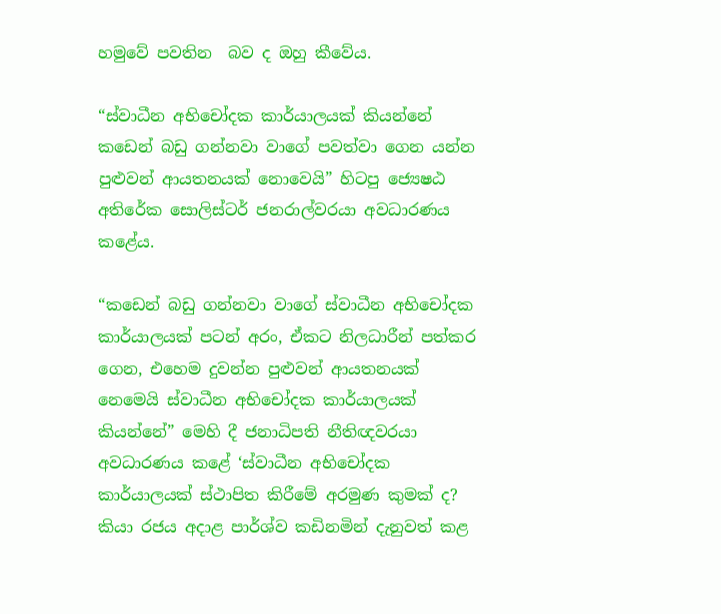හමුවේ පවතින  බව ද ඔහු කීවේය.

“ස්වාධීන අභිචෝදක කාර්යාලයක් කියන්නේ කඩෙන් බඩු ගන්නවා වාගේ පවත්වා ගෙන යන්න පුළුවන් ආයතනයක් නොවෙයි” හිටපු ජ්‍යෙෂඨ අතිරේක සොලිස්ටර් ජනරාල්වරයා අවධාරණය කළේය.

“කඩෙන් බඩු ගන්නවා වාගේ ස්වාධීන අභිචෝදක කාර්යාලයක් පටන් අරං, ඒකට නිලධාරීන් පත්කර ගෙන, එහෙම දුවන්න පුළුවන් ආයතනයක් නෙමෙයි ස්වාධීන අභිචෝදක කාර්යාලයක් කියන්නේ” මෙහි දී ජනාධිපති නීතිඥවරයා අවධාරණය කළේ ‘ස්වාධීන අභිචෝදක කාර්යාලයක් ස්ථාපිත කිරීමේ අරමුණ කුමක් ද? කියා රජය අදාළ පාර්ශ්ව කඩිනමින් දැනුවත් කළ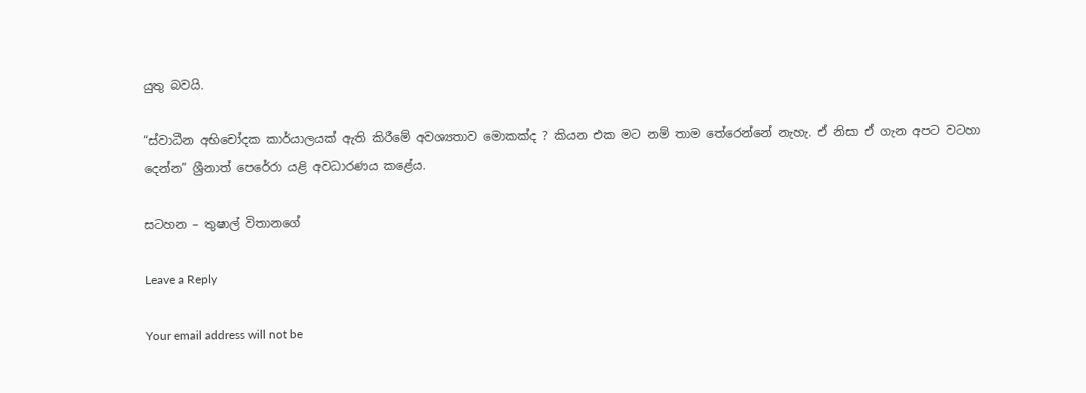යුතු බවයි.

“ස්වාධීන අභිචෝදක කාර්යාලයක් ඇති කිරීමේ අවශ්‍යතාව මොකක්ද ? කියන එක මට නම් තාම තේරෙන්නේ නැහැ. ඒ නිසා ඒ ගැන අපට වටහා දෙන්න” ශ්‍රීනාත් පෙරේරා යළි අවධාරණය කළේය.

සටහන – තුෂාල් විතානගේ

Leave a Reply

Your email address will not be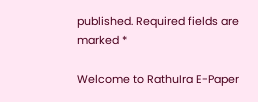published. Required fields are marked *

Welcome to RathuIra E-Paper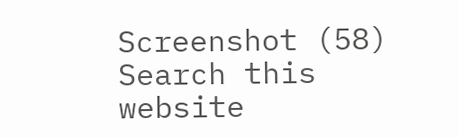Screenshot (58)
Search this website